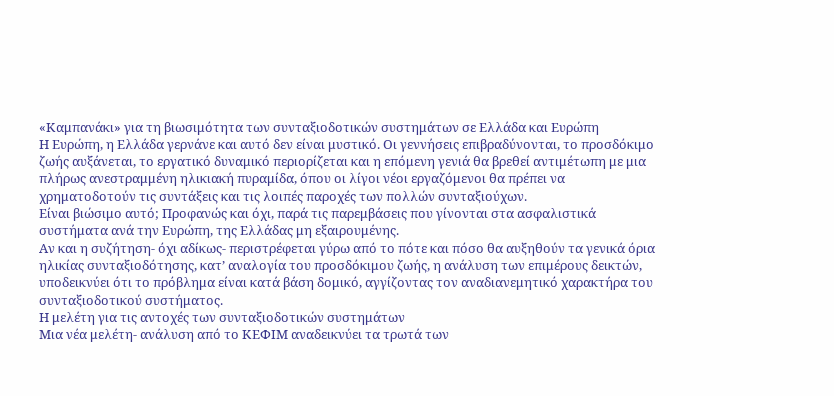«Καμπανάκι» για τη βιωσιμότητα των συνταξιοδοτικών συστημάτων σε Ελλάδα και Ευρώπη
Η Ευρώπη, η Ελλάδα γερνάνε και αυτό δεν είναι μυστικό. Οι γεννήσεις επιβραδύνονται, το προσδόκιμο ζωής αυξάνεται, το εργατικό δυναμικό περιορίζεται και η επόμενη γενιά θα βρεθεί αντιμέτωπη με μια πλήρως ανεστραμμένη ηλικιακή πυραμίδα, όπου οι λίγοι νέοι εργαζόμενοι θα πρέπει να χρηματοδοτούν τις συντάξεις και τις λοιπές παροχές των πολλών συνταξιούχων.
Είναι βιώσιμο αυτό; Προφανώς και όχι, παρά τις παρεμβάσεις που γίνονται στα ασφαλιστικά συστήματα ανά την Ευρώπη, της Ελλάδας μη εξαιρουμένης.
Αν και η συζήτηση- όχι αδίκως- περιστρέφεται γύρω από το πότε και πόσο θα αυξηθούν τα γενικά όρια ηλικίας συνταξιοδότησης, κατ’ αναλογία του προσδόκιμου ζωής, η ανάλυση των επιμέρους δεικτών, υποδεικνύει ότι το πρόβλημα είναι κατά βάση δομικό, αγγίζοντας τον αναδιανεμητικό χαρακτήρα του συνταξιοδοτικού συστήματος.
Η μελέτη για τις αντοχές των συνταξιοδοτικών συστημάτων
Μια νέα μελέτη- ανάλυση από το ΚΕΦΙΜ αναδεικνύει τα τρωτά των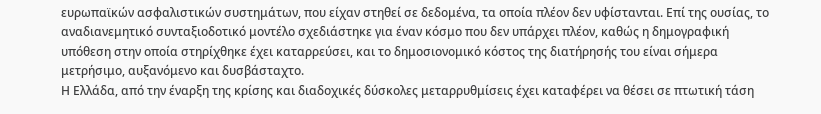ευρωπαϊκών ασφαλιστικών συστημάτων, που είχαν στηθεί σε δεδομένα, τα οποία πλέον δεν υφίστανται. Επί της ουσίας, το αναδιανεμητικό συνταξιοδοτικό μοντέλο σχεδιάστηκε για έναν κόσμο που δεν υπάρχει πλέον, καθώς η δημογραφική υπόθεση στην οποία στηρίχθηκε έχει καταρρεύσει, και το δημοσιονομικό κόστος της διατήρησής του είναι σήμερα μετρήσιμο, αυξανόμενο και δυσβάσταχτο.
Η Ελλάδα, από την έναρξη της κρίσης και διαδοχικές δύσκολες μεταρρυθμίσεις έχει καταφέρει να θέσει σε πτωτική τάση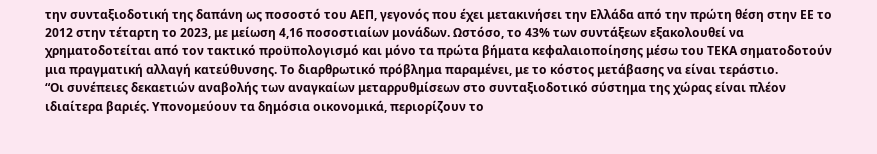την συνταξιοδοτική της δαπάνη ως ποσοστό του ΑΕΠ, γεγονός που έχει μετακινήσει την Ελλάδα από την πρώτη θέση στην ΕΕ το 2012 στην τέταρτη το 2023, με μείωση 4,16 ποσοστιαίων μονάδων. Ωστόσο, το 43% των συντάξεων εξακολουθεί να χρηματοδοτείται από τον τακτικό προϋπολογισμό και μόνο τα πρώτα βήματα κεφαλαιοποίησης μέσω του ΤΕΚΑ σηματοδοτούν μια πραγματική αλλαγή κατεύθυνσης. Το διαρθρωτικό πρόβλημα παραμένει, με το κόστος μετάβασης να είναι τεράστιο.
“Οι συνέπειες δεκαετιών αναβολής των αναγκαίων μεταρρυθμίσεων στο συνταξιοδοτικό σύστημα της χώρας είναι πλέον ιδιαίτερα βαριές. Υπονομεύουν τα δημόσια οικονομικά, περιορίζουν το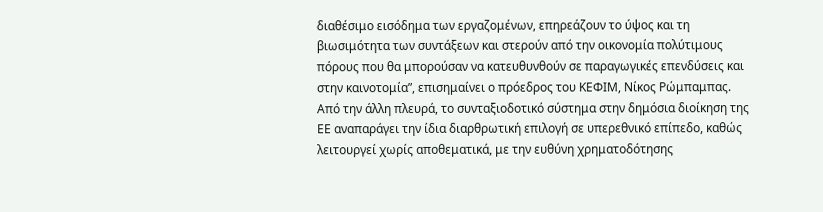διαθέσιμο εισόδημα των εργαζομένων, επηρεάζουν το ύψος και τη βιωσιμότητα των συντάξεων και στερούν από την οικονομία πολύτιμους πόρους που θα μπορούσαν να κατευθυνθούν σε παραγωγικές επενδύσεις και στην καινοτομία”, επισημαίνει ο πρόεδρος του ΚΕΦΙΜ, Νίκος Ρώμπαμπας.
Από την άλλη πλευρά, το συνταξιοδοτικό σύστημα στην δημόσια διοίκηση της ΕΕ αναπαράγει την ίδια διαρθρωτική επιλογή σε υπερεθνικό επίπεδο, καθώς λειτουργεί χωρίς αποθεματικά, με την ευθύνη χρηματοδότησης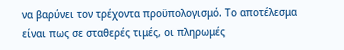να βαρύνει τον τρέχοντα προϋπολογισμό. Το αποτέλεσμα είναι πως σε σταθερές τιμές, οι πληρωμές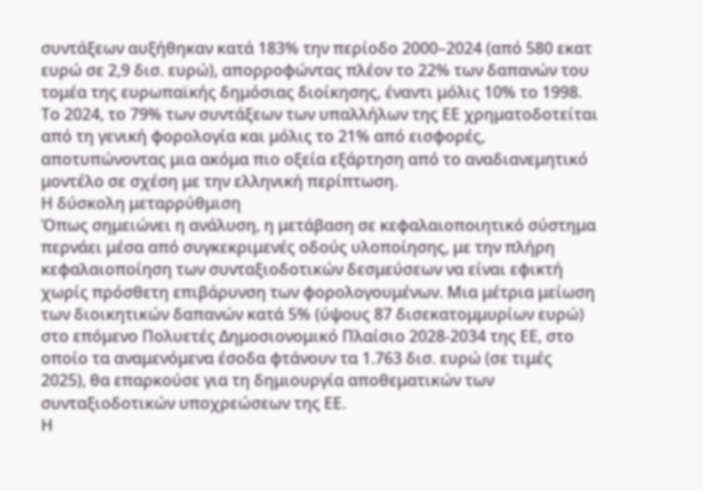συντάξεων αυξήθηκαν κατά 183% την περίοδο 2000–2024 (από 580 εκατ ευρώ σε 2,9 δισ. ευρώ), απορροφώντας πλέον το 22% των δαπανών του τομέα της ευρωπαϊκής δημόσιας διοίκησης, έναντι μόλις 10% το 1998.
Το 2024, το 79% των συντάξεων των υπαλλήλων της ΕΕ χρηματοδοτείται από τη γενική φορολογία και μόλις το 21% από εισφορές, αποτυπώνοντας μια ακόμα πιο οξεία εξάρτηση από το αναδιανεμητικό μοντέλο σε σχέση με την ελληνική περίπτωση.
Η δύσκολη μεταρρύθμιση
Όπως σημειώνει η ανάλυση, η μετάβαση σε κεφαλαιοποιητικό σύστημα περνάει μέσα από συγκεκριμενές οδούς υλοποίησης, με την πλήρη κεφαλαιοποίηση των συνταξιοδοτικών δεσμεύσεων να είναι εφικτή χωρίς πρόσθετη επιβάρυνση των φορολογουμένων. Μια μέτρια μείωση των διοικητικών δαπανών κατά 5% (ύψους 87 δισεκατομμυρίων ευρώ) στο επόμενο Πολυετές Δημοσιονομικό Πλαίσιο 2028-2034 της ΕΕ, στο οποίο τα αναμενόμενα έσοδα φτάνουν τα 1.763 δισ. ευρώ (σε τιμές 2025), θα επαρκούσε για τη δημιουργία αποθεματικών των συνταξιοδοτικών υποχρεώσεων της ΕΕ.
Η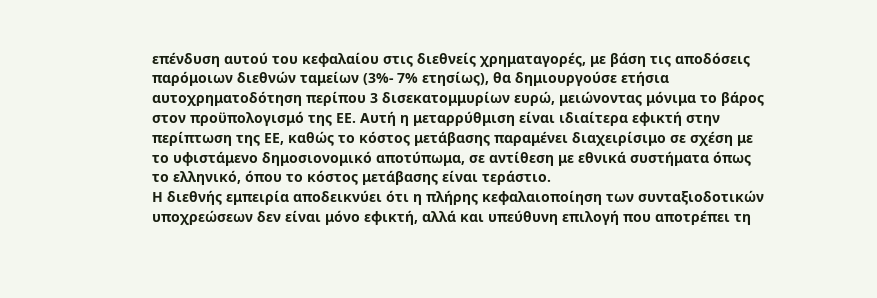επένδυση αυτού του κεφαλαίου στις διεθνείς χρηματαγορές, με βάση τις αποδόσεις παρόμοιων διεθνών ταμείων (3%- 7% ετησίως), θα δημιουργούσε ετήσια αυτοχρηματοδότηση περίπου 3 δισεκατομμυρίων ευρώ, μειώνοντας μόνιμα το βάρος στον προϋπολογισμό της ΕΕ. Αυτή η μεταρρύθμιση είναι ιδιαίτερα εφικτή στην περίπτωση της ΕΕ, καθώς το κόστος μετάβασης παραμένει διαχειρίσιμο σε σχέση με το υφιστάμενο δημοσιονομικό αποτύπωμα, σε αντίθεση με εθνικά συστήματα όπως το ελληνικό, όπου το κόστος μετάβασης είναι τεράστιο.
Η διεθνής εμπειρία αποδεικνύει ότι η πλήρης κεφαλαιοποίηση των συνταξιοδοτικών υποχρεώσεων δεν είναι μόνο εφικτή, αλλά και υπεύθυνη επιλογή που αποτρέπει τη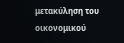μετακύληση του οικονομικού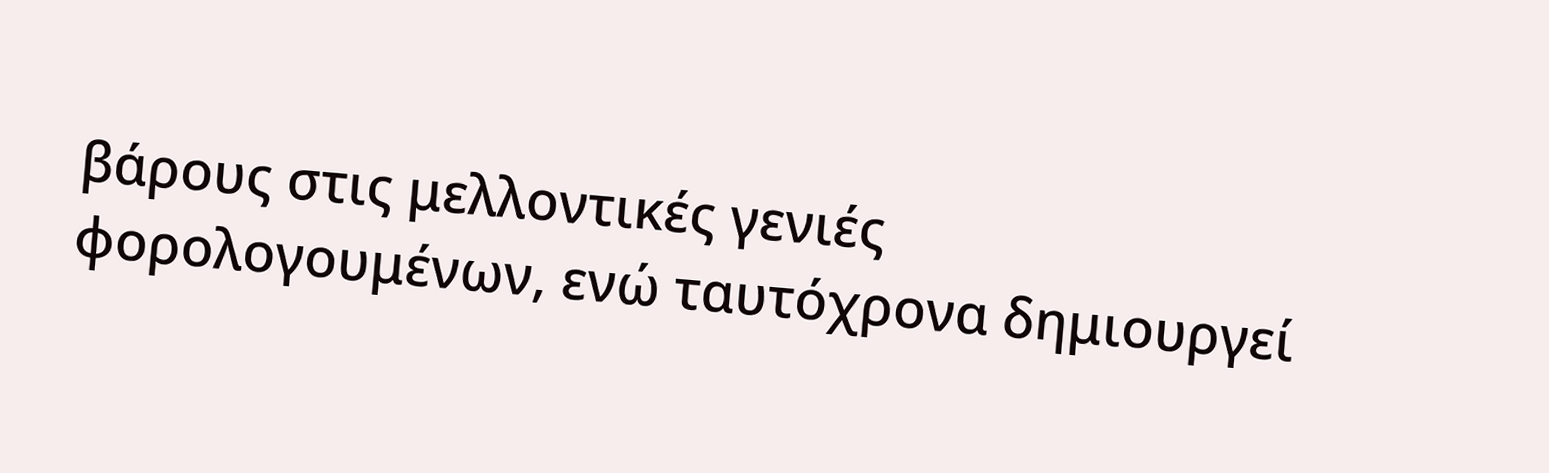βάρους στις μελλοντικές γενιές φορολογουμένων, ενώ ταυτόχρονα δημιουργεί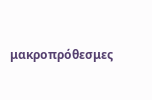μακροπρόθεσμες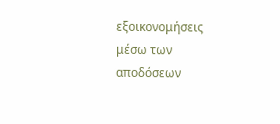εξοικονομήσεις μέσω των αποδόσεων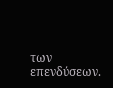των επενδύσεων.